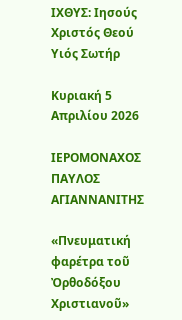ΙΧΘΥΣ: Ιησούς Χριστός Θεού Υιός Σωτήρ

Κυριακή 5 Απριλίου 2026

ΙΕΡΟΜΟΝΑΧΟΣ ΠΑΥΛΟΣ ΑΓΙΑΝΝΑΝΙΤΗΣ

«Πνευματική φαρέτρα τοῦ Ὀρθοδόξου Χριστιανοῦ»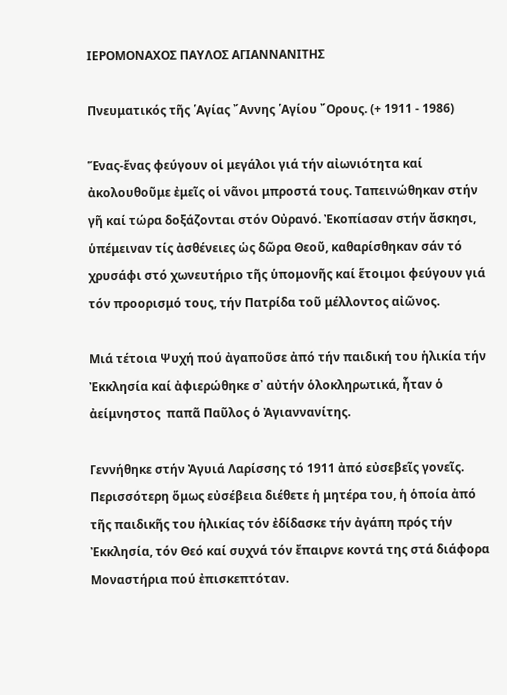ΙΕΡΟΜΟΝΑΧΟΣ ΠΑΥΛΟΣ ΑΓΙΑΝΝΑΝΙΤΗΣ

Πνευματικός τῆς ῾Αγίας ῎Αννης ῾Αγίου ῎Ορους. (+ 1911 - 1986)

Ἕνας-ἕνας φεύγουν οἱ μεγάλοι γιά τήν αἰωνιότητα καί ἀκολουθοῦμε ἐμεῖς οἱ νᾶνοι μπροστά τους. Ταπεινώθηκαν στήν γῆ καί τώρα δοξάζονται στόν Οὐρανό. Ἐκοπίασαν στήν ἄσκησι, ὑπέμειναν τίς ἀσθένειες ὡς δῶρα Θεοῦ, καθαρίσθηκαν σάν τό χρυσάφι στό χωνευτήριο τῆς ὑπομονῆς καί ἕτοιμοι φεύγουν γιά τόν προορισμό τους, τήν Πατρίδα τοῦ μέλλοντος αἰῶνος.

Μιά τέτοια Ψυχή πού ἀγαποῦσε ἀπό τήν παιδική του ἡλικία τήν Ἐκκλησία καί ἀφιερώθηκε σ᾿ αὐτήν ὁλοκληρωτικά, ἦταν ὁ ἀείμνηστος  παπᾶ Παῦλος ὁ Ἀγιαννανίτης.

Γεννήθηκε στήν Ἀγυιά Λαρίσσης τό 1911 ἀπό εὐσεβεῖς γονεῖς. Περισσότερη ὅμως εὐσέβεια διέθετε ἡ μητέρα του, ἡ ὁποία ἀπό τῆς παιδικῆς του ἡλικίας τόν ἐδίδασκε τήν ἀγάπη πρός τήν Ἐκκλησία, τόν Θεό καί συχνά τόν ἔπαιρνε κοντά της στά διάφορα Μοναστήρια πού ἐπισκεπτόταν.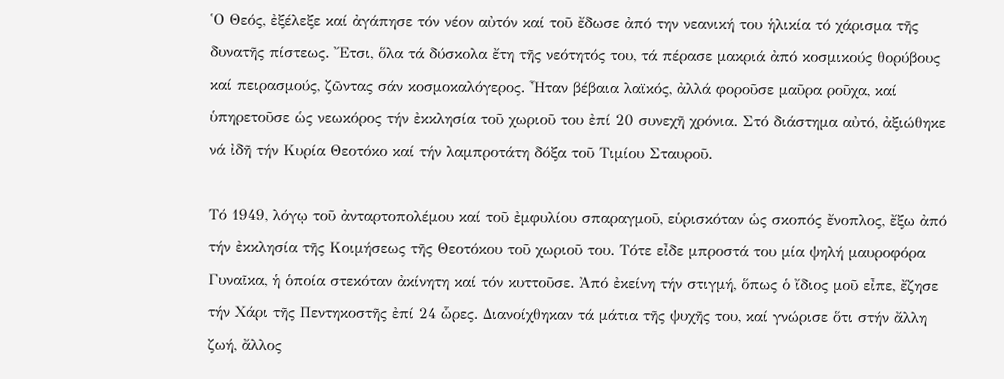῾Ο Θεός, ἐξέλεξε καί ἀγάπησε τόν νέον αὐτόν καί τοῦ ἔδωσε ἀπό την νεανική του ἡλικία τό χάρισμα τῆς δυνατῆς πίστεως. ῎Ετσι, ὅλα τά δύσκολα ἔτη τῆς νεότητός του, τά πέρασε μακριά ἀπό κοσμικούς θορύβους καί πειρασμούς, ζῶντας σάν κοσμοκαλόγερος. ῏Ηταν βέβαια λαϊκός, ἀλλά φοροῦσε μαῦρα ροῦχα, καί ὑπηρετοῦσε ὡς νεωκόρος τήν ἐκκλησία τοῦ χωριοῦ του ἐπί 20 συνεχῆ χρόνια. Στό διάστημα αὐτό, ἀξιώθηκε νά ἰδῆ τήν Κυρία Θεοτόκο καί τήν λαμπροτάτη δόξα τοῦ Τιμίου Σταυροῦ.

Τό 1949, λόγῳ τοῦ ἀνταρτοπολέμου καί τοῦ ἐμφυλίου σπαραγμοῦ, εὑρισκόταν ὡς σκοπός ἔνοπλος, ἔξω ἀπό τήν ἐκκλησία τῆς Κοιμήσεως τῆς Θεοτόκου τοῦ χωριοῦ του. Τότε εἶδε μπροστά του μία ψηλή μαυροφόρα Γυναῖκα, ἡ ὁποία στεκόταν ἀκίνητη καί τόν κυττοῦσε. Ἀπό ἐκείνη τήν στιγμή, ὅπως ὁ ἴδιος μοῦ εἶπε, ἔζησε τήν Χάρι τῆς Πεντηκοστῆς ἐπί 24 ὧρες. Διανοίχθηκαν τά μάτια τῆς ψυχῆς του, καί γνώρισε ὅτι στήν ἄλλη ζωή, ἄλλος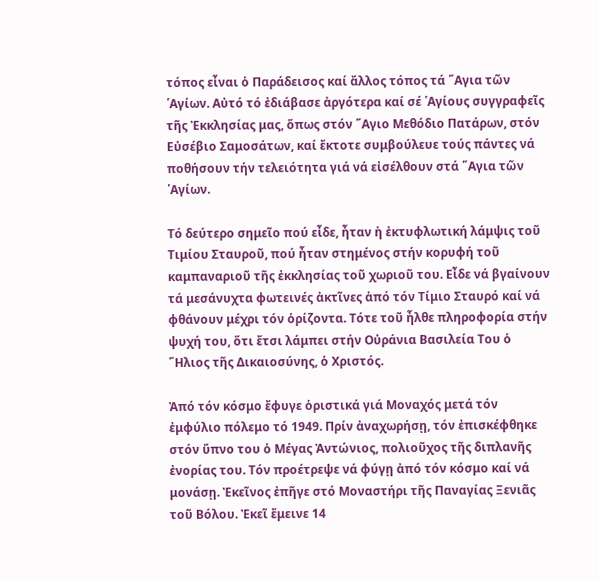τόπος εἶναι ὁ Παράδεισος καί ἄλλος τόπος τά ῞Αγια τῶν ῾Αγίων. Αὐτό τό ἐδιάβασε ἀργότερα καί σέ ῾Αγίους συγγραφεῖς τῆς Ἐκκλησίας μας, ὅπως στόν ῞Αγιο Μεθόδιο Πατάρων, στόν Εὐσέβιο Σαμοσάτων, καί ἔκτοτε συμβούλευε τούς πάντες νά ποθήσουν τήν τελειότητα γιά νά εἰσέλθουν στά ῞Αγια τῶν ῾Αγίων.

Τό δεύτερο σημεῖο πού εἶδε, ἦταν ἡ ἐκτυφλωτική λάμψις τοῦ Τιμίου Σταυροῦ, πού ἦταν στημένος στήν κορυφή τοῦ καμπαναριοῦ τῆς ἐκκλησίας τοῦ χωριοῦ του. Εἶδε νά βγαίνουν τά μεσάνυχτα φωτεινές ἀκτῖνες ἀπό τόν Τίμιο Σταυρό καί νά φθάνουν μέχρι τόν ὁρίζοντα. Τότε τοῦ ἦλθε πληροφορία στήν ψυχή του, ὅτι ἔτσι λάμπει στήν Οὐράνια Βασιλεία Του ὁ ῞Ηλιος τῆς Δικαιοσύνης, ὁ Χριστός.

Ἀπό τόν κόσμο ἔφυγε ὁριστικά γιά Μοναχός μετά τόν ἐμφύλιο πόλεμο τό 1949. Πρίν ἀναχωρήσῃ, τόν ἐπισκέφθηκε στόν ὕπνο του ὁ Μέγας Ἀντώνιος, πολιοῦχος τῆς διπλανῆς ἐνορίας του. Τόν προέτρεψε νά φύγῃ ἀπό τόν κόσμο καί νά μονάσῃ. Ἐκεῖνος ἐπῆγε στό Μοναστήρι τῆς Παναγίας Ξενιᾶς τοῦ Βόλου. Ἐκεῖ ἔμεινε 14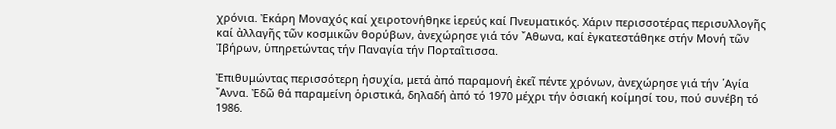χρόνια. Ἐκάρη Μοναχός καί χειροτονήθηκε ἱερεύς καί Πνευματικός. Χάριν περισσοτέρας περισυλλογῆς καί ἀλλαγῆς τῶν κοσμικῶν θορύβων, ἀνεχώρησε γιά τόν ῎Αθωνα, καί ἐγκατεστάθηκε στήν Μονή τῶν Ἰβήρων, ὑπηρετώντας τήν Παναγία τήν Πορταῒτισσα.

Ἐπιθυμώντας περισσότερη ἡσυχία, μετά ἀπό παραμονή ἐκεῖ πέντε χρόνων, ἀνεχώρησε γιά τήν ῾Αγία ῎Αννα. Ἐδῶ θά παραμείνη ὁριστικά, δηλαδή ἀπό τό 1970 μέχρι τήν ὁσιακή κοίμησί του, πού συνέβη τό 1986.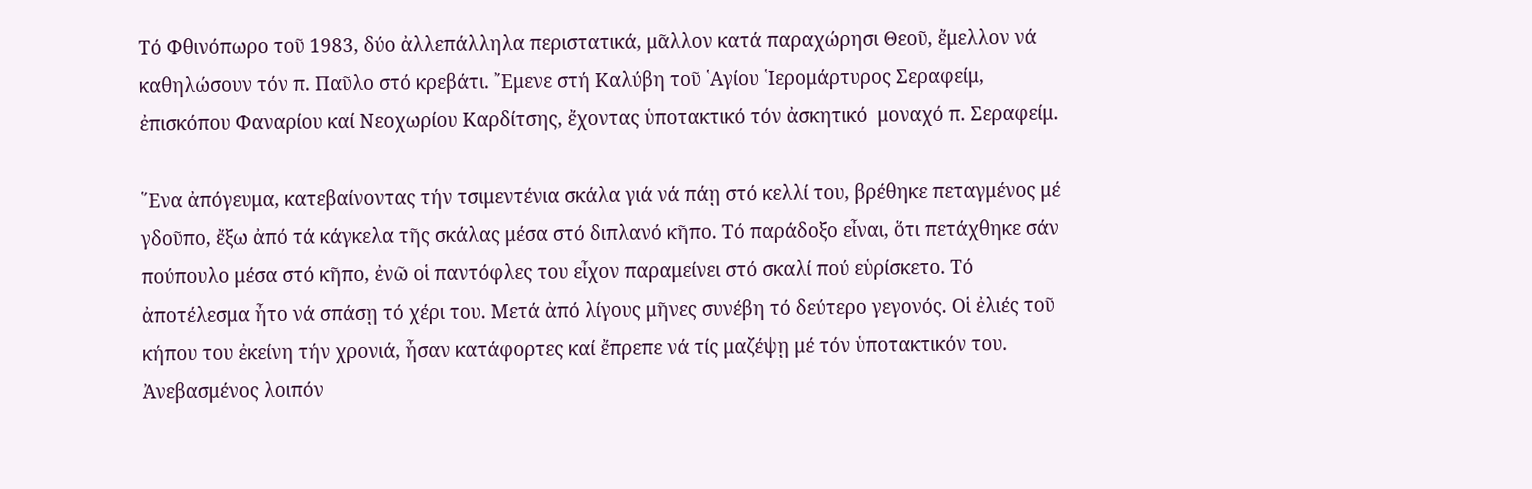Τό Φθινόπωρο τοῦ 1983, δύο ἀλλεπάλληλα περιστατικά, μᾶλλον κατά παραχώρησι Θεοῦ, ἔμελλον νά καθηλώσουν τόν π. Παῦλο στό κρεβάτι. ῎Εμενε στή Καλύβη τοῦ ῾Αγίου ῾Ιερομάρτυρος Σεραφείμ, ἐπισκόπου Φαναρίου καί Νεοχωρίου Καρδίτσης, ἔχοντας ὑποτακτικό τόν ἀσκητικό  μοναχό π. Σεραφείμ.

῞Ενα ἀπόγευμα, κατεβαίνοντας τήν τσιμεντένια σκάλα γιά νά πάῃ στό κελλί του, βρέθηκε πεταγμένος μέ γδοῦπο, ἔξω ἀπό τά κάγκελα τῆς σκάλας μέσα στό διπλανό κῆπο. Τό παράδοξο εἶναι, ὅτι πετάχθηκε σάν πούπουλο μέσα στό κῆπο, ἐνῶ οἱ παντόφλες του εἶχον παραμείνει στό σκαλί πού εὑρίσκετο. Τό ἀποτέλεσμα ἦτο νά σπάσῃ τό χέρι του. Μετά ἀπό λίγους μῆνες συνέβη τό δεύτερο γεγονός. Οἱ ἐλιές τοῦ κήπου του ἐκείνη τήν χρονιά, ἦσαν κατάφορτες καί ἔπρεπε νά τίς μαζέψῃ μέ τόν ὑποτακτικόν του. Ἀνεβασμένος λοιπόν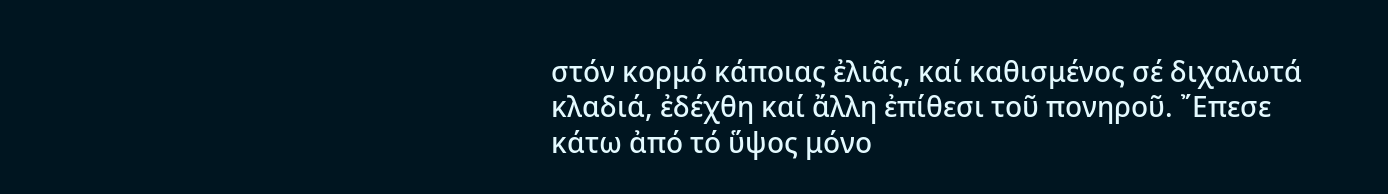στόν κορμό κάποιας ἐλιᾶς, καί καθισμένος σέ διχαλωτά κλαδιά, ἐδέχθη καί ἄλλη ἐπίθεσι τοῦ πονηροῦ. ῎Επεσε κάτω ἀπό τό ὕψος μόνο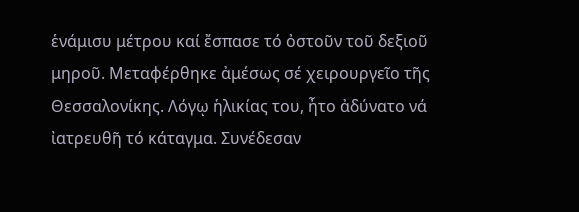ἑνάμισυ μέτρου καί ἔσπασε τό ὀστοῦν τοῦ δεξιοῦ μηροῦ. Μεταφέρθηκε ἀμέσως σέ χειρουργεῖο τῆς Θεσσαλονίκης. Λόγῳ ἡλικίας του, ἦτο ἀδύνατο νά ἰατρευθῆ τό κάταγμα. Συνέδεσαν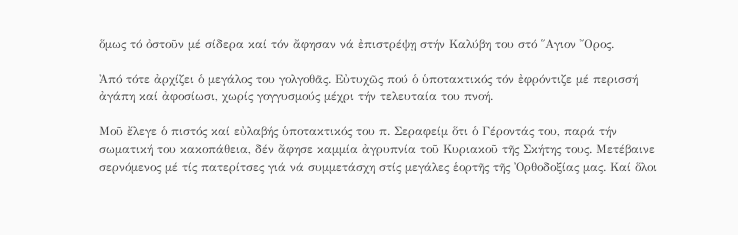ὅμως τό ὀστοῦν μέ σίδερα καί τόν ἄφησαν νά ἐπιστρέψῃ στήν Καλύβη του στό ῞Αγιον ῎Ορος.

Ἀπό τότε ἀρχίζει ὁ μεγάλος του γολγοθᾶς. Εὐτυχῶς πού ὁ ὑποτακτικός τόν ἐφρόντιζε μέ περισσή ἀγάπη καί ἀφοσίωσι, χωρίς γογγυσμούς μέχρι τήν τελευταία του πνοή.

Μοῦ ἔλεγε ὁ πιστός καί εὐλαβής ὑποτακτικός του π. Σεραφείμ ὅτι ὁ Γέροντάς του, παρά τήν σωματική του κακοπάθεια, δέν ἄφησε καμμία ἀγρυπνία τοῦ Κυριακοῦ τῆς Σκήτης τους. Μετέβαινε σερνόμενος μέ τίς πατερίτσες γιά νά συμμετάσχη στίς μεγάλες ἑορτῆς τῆς Ὀρθοδοξίας μας. Καί ὅλοι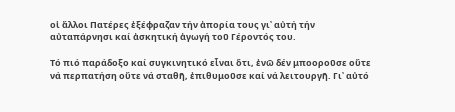οἱ ἄλλοι Πατέρες ἐξέφραζαν τήν ἀπορία τους γι᾿ αὐτή τήν αὐταπάρνησι καί ἀσκητική ἀγωγή τοῦ Γέροντός του.

Τό πιό παράδοξο καί συγκινητικό εἶναι ὅτι, ἐνῶ δέν μποοροῦσε οὔτε νά περπατήση οὔτε νά σταθῆ, ἐπιθυμοῦσε καί νά λειτουργῆ. Γι᾿ αὐτό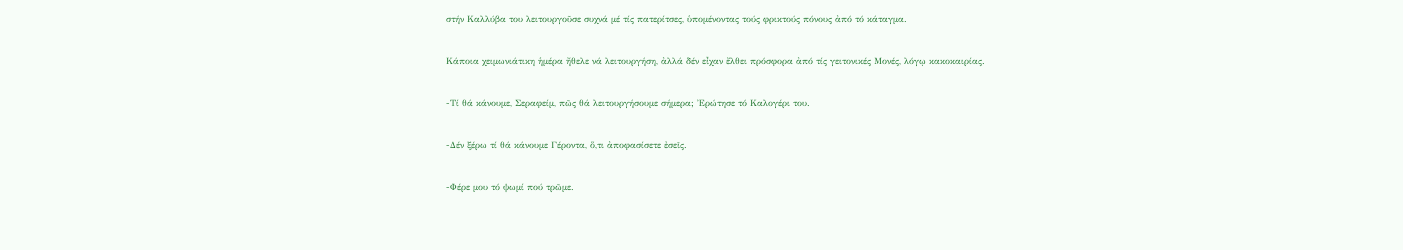στήν Καλλύβα του λειτουργοῦσε συχνά μέ τίς πατερίτσες, ὑπομένοντας τούς φρικτούς πόνους ἀπό τό κάταγμα.

Κάποια χειμωνιάτικη ἡμέρα ἤθελε νά λειτουργήση, ἀλλά δέν εἶχαν ἔλθει πρόσφορα ἀπό τίς γειτονικές Μονές, λόγῳ κακοκαιρίας.

-Τί θά κάνουμε, Σεραφείμ, πῶς θά λειτουργήσουμε σήμερα; Ἐρώτησε τό Καλογέρι του.

-Δέν ξέρω τί θά κάνουμε Γέροντα, ὅ,τι ἀποφασίσετε ἐσεῖς.

-Φέρε μου τό ψωμί πού τρῶμε.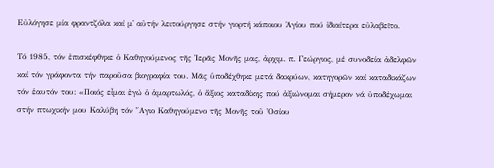Εὐλόγησε μία φραντζόλα καί μ᾿ αὐτήν λειτούργησε στήν γιορτή κάποιου Ἁγίου πού ἰδιαίτερα εὐλαβεῖτο.

Τό 1985, τόν ἐπισκέφθηκε ὁ Καθηγούμενος τῆς ῾Ιερᾶς Μονῆς μας, ἀρχιμ. π. Γεώργιος, μέ συνοδεία ἀδελφῶν καί τόν γράφοντα τήν παροῦσα βιογραφία του. Μᾶς ὑποδέχθηκε μετά δακρύων, κατηγορῶν καί καταδικάζων τόν ἑαυτόν του: «Ποιός εἶμαι ἐγώ ὁ ἁμαρτωλός, ὁ ἄξιος καταδίκης πού ἀξιώνομαι σήμερον νά ὐποδέχωμαι στήν πτωχικήν μου Καλύβη τόν ῞Αγιο Καθηγούμενο τῆς Μονῆς τοῦ ῾Οσίου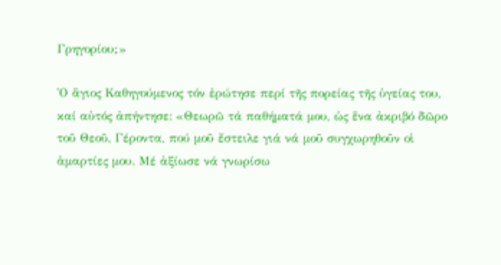Γρηγορίου;»

῾Ο ἅγιος Καθηγούμενος τόν ἐρώτησε περί τῆς πορείας τῆς ὑγείας του, καί αὐτός ἀπήντησε: «Θεωρῶ τά παθήματά μου, ὡς ἕνα ἀκριβό δῶρο τοῦ Θεοῦ, Γέροντα, πού μοῦ ἔστειλε γιά νά μοῦ συγχωρηθοῦν οἱ ἁμαρτίες μου. Μέ ἀξίωσε νά γνωρίσω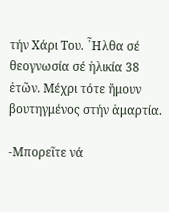τήν Χάρι Του. ῏Ηλθα σέ θεογνωσία σέ ἡλικία 38 ἐτῶν. Μέχρι τότε ἤμουν βουτηγμένος στήν ἁμαρτία.

-Μπορεῖτε νά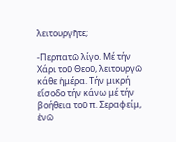λειτουργῆτε;

-Περπατῶ λίγο. Μέ τήν Χάρι τοῦ Θεοῦ, λειτουργῶ κάθε ἡμέρα. Τήν μικρή εἴσοδο τήν κάνω μέ τήν βοήθεια τοῦ π. Σεραφείμ, ἐνῶ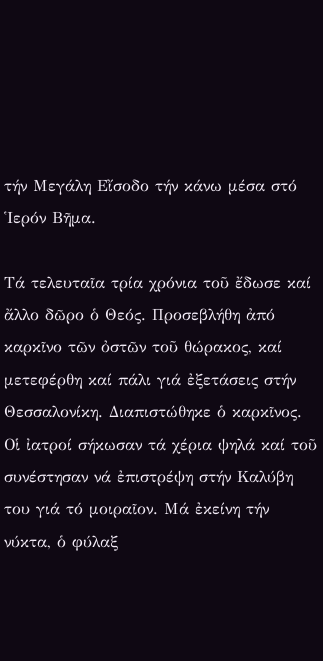τήν Μεγάλη Εἴσοδο τήν κάνω μέσα στό ῾Ιερόν Βῆμα.

Τά τελευταῖα τρία χρόνια τοῦ ἔδωσε καί ἄλλο δῶρο ὁ Θεός. Προσεβλήθη ἀπό καρκῖνο τῶν ὀστῶν τοῦ θώρακος, καί μετεφέρθη καί πάλι γιά ἐξετάσεις στήν Θεσσαλονίκη. Διαπιστώθηκε ὁ καρκῖνος. Οἱ ἰατροί σήκωσαν τά χέρια ψηλά καί τοῦ συνέστησαν νά ἐπιστρέψη στήν Καλύβη του γιά τό μοιραῖον. Μά ἐκείνη τήν νύκτα, ὁ φύλαξ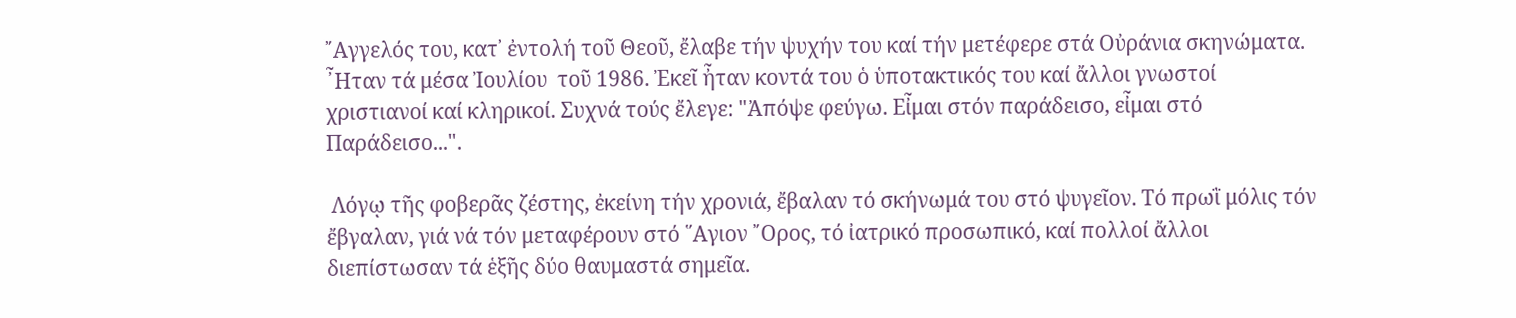῎Αγγελός του, κατ᾿ ἐντολή τοῦ Θεοῦ, ἔλαβε τήν ψυχήν του καί τήν μετέφερε στά Οὐράνια σκηνώματα. ῏Ηταν τά μέσα Ἰουλίου  τοῦ 1986. Ἐκεῖ ἦταν κοντά του ὁ ὑποτακτικός του καί ἄλλοι γνωστοί χριστιανοί καί κληρικοί. Συχνά τούς ἔλεγε: "Ἀπόψε φεύγω. Εἶμαι στόν παράδεισο, εἶμαι στό Παράδεισο...".

 Λόγῳ τῆς φοβερᾶς ζέστης, ἐκείνη τήν χρονιά, ἔβαλαν τό σκήνωμά του στό ψυγεῖον. Τό πρωῒ μόλις τόν ἔβγαλαν, γιά νά τόν μεταφέρουν στό ῞Αγιον ῎Ορος, τό ἰατρικό προσωπικό, καί πολλοί ἄλλοι διεπίστωσαν τά ἑξῆς δύο θαυμαστά σημεῖα.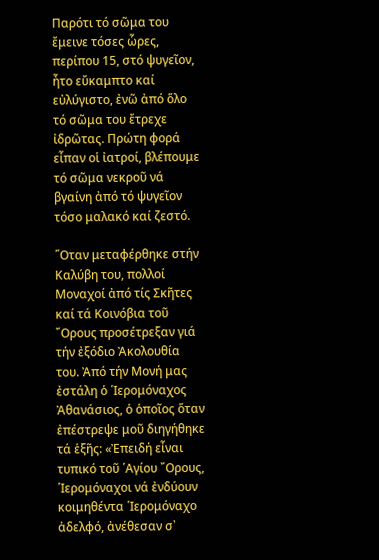Παρότι τό σῶμα του ἔμεινε τόσες ὧρες, περίπου 15, στό ψυγεῖον, ἦτο εὔκαμπτο καί εὐλύγιστο, ἐνῶ ἀπό ὅλο τό σῶμα του ἔτρεχε ἰδρῶτας. Πρώτη φορά εἶπαν οἱ ἰατροί, βλέπουμε τό σῶμα νεκροῦ νά βγαίνη ἀπό τό ψυγεῖον τόσο μαλακό καί ζεστό.

῞Οταν μεταφέρθηκε στήν Καλύβη του, πολλοί Μοναχοί ἀπό τίς Σκῆτες καί τά Κοινόβια τοῦ ῎Ορους προσέτρεξαν γιά τήν ἐξόδιο Ἀκολουθία του. Ἀπό τήν Μονή μας ἐστάλη ὁ ῾Ιερομόναχος Ἀθανάσιος, ὁ ὁποῖος ὅταν ἐπέστρεψε μοῦ διηγήθηκε τά ἑξῆς: «Ἐπειδή εἶναι τυπικό τοῦ ῾Αγίου ῎Ορους, ῾Ιερομόναχοι νά ἐνδύουν κοιμηθέντα ῾Ιερομόναχο ἀδελφό, ἀνέθεσαν σ᾿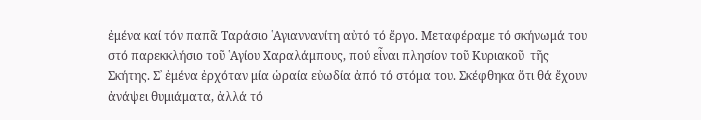ἐμένα καί τόν παπᾶ Ταράσιο ῾Αγιαννανίτη αὐτό τό ἔργο. Μεταφέραμε τό σκήνωμά του στό παρεκκλήσιο τοῦ ῾Αγίου Χαραλάμπους, πού εἶναι πλησίον τοῦ Κυριακοῦ  τῆς Σκήτης. Σ᾿ ἐμένα ἐρχόταν μία ὡραία εὐωδία ἀπό τό στόμα του. Σκέφθηκα ὅτι θά ἔχουν ἀνάψει θυμιάματα, ἀλλά τό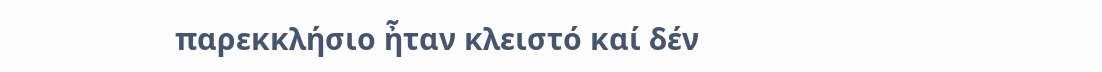παρεκκλήσιο ἦταν κλειστό καί δέν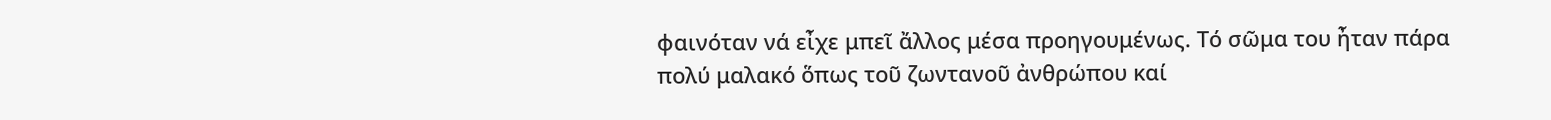φαινόταν νά εἶχε μπεῖ ἄλλος μέσα προηγουμένως. Τό σῶμα του ἦταν πάρα πολύ μαλακό ὅπως τοῦ ζωντανοῦ ἀνθρώπου καί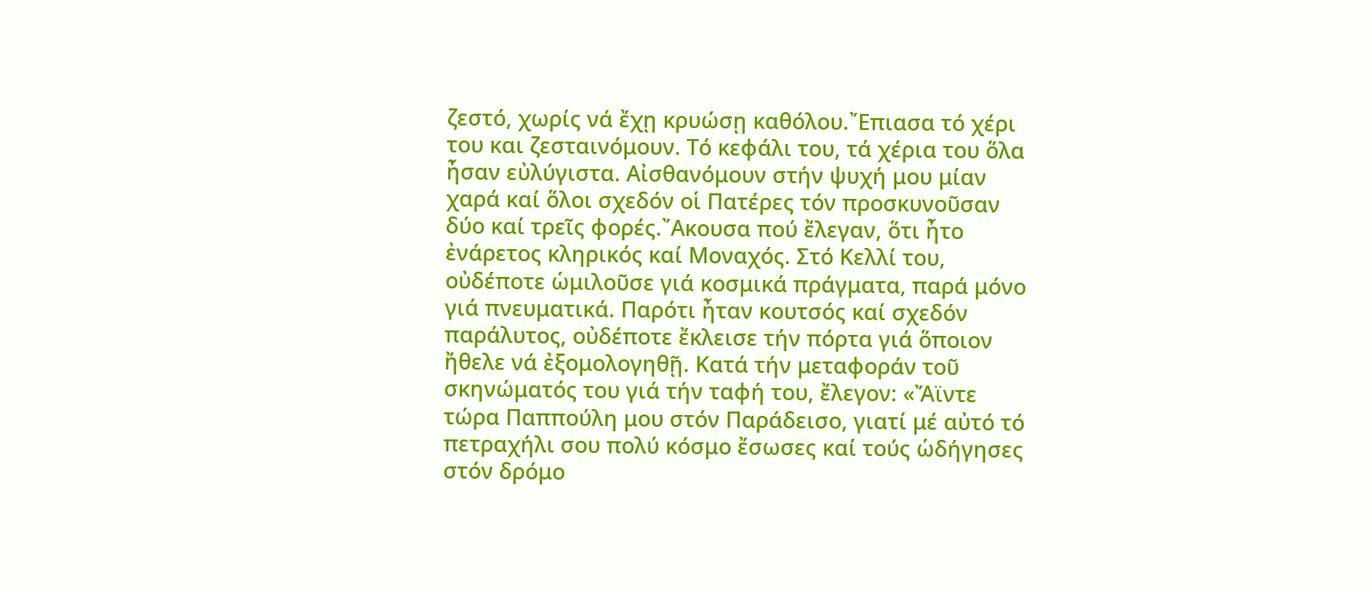ζεστό, χωρίς νά ἔχῃ κρυώσῃ καθόλου.῎Επιασα τό χέρι του και ζεσταινόμουν. Τό κεφάλι του, τά χέρια του ὅλα ἦσαν εὐλύγιστα. Αἰσθανόμουν στήν ψυχή μου μίαν χαρά καί ὅλοι σχεδόν οἱ Πατέρες τόν προσκυνοῦσαν δύο καί τρεῖς φορές.῎Ακουσα πού ἔλεγαν, ὅτι ἦτο ἐνάρετος κληρικός καί Μοναχός. Στό Κελλί του, οὐδέποτε ὡμιλοῦσε γιά κοσμικά πράγματα, παρά μόνο γιά πνευματικά. Παρότι ἦταν κουτσός καί σχεδόν παράλυτος, οὐδέποτε ἔκλεισε τήν πόρτα γιά ὅποιον ἤθελε νά ἐξομολογηθῇ. Κατά τήν μεταφοράν τοῦ σκηνώματός του γιά τήν ταφή του, ἔλεγον: «Ἄϊντε τώρα Παππούλη μου στόν Παράδεισο, γιατί μέ αὐτό τό πετραχήλι σου πολύ κόσμο ἔσωσες καί τούς ὡδήγησες στόν δρόμο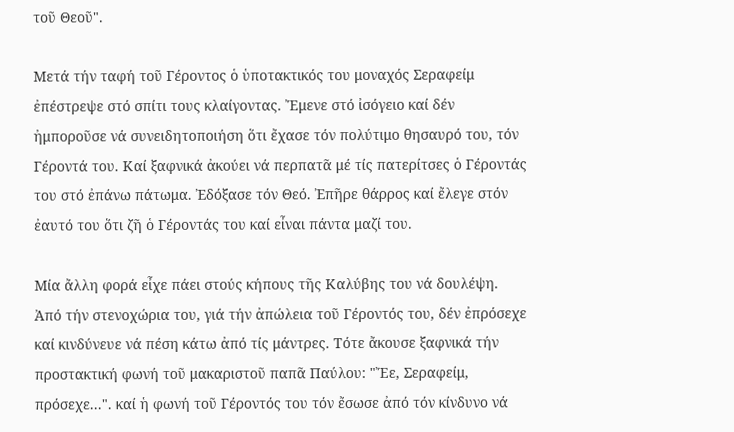τοῦ Θεοῦ".

Μετά τήν ταφή τοῦ Γέροντος ὁ ὑποτακτικός του μοναχός Σεραφείμ ἐπέστρεψε στό σπίτι τους κλαίγοντας. Ἔμενε στό ἰσόγειο καί δέν ἠμποροῦσε νά συνειδητοποιήση ὅτι ἔχασε τόν πολύτιμο θησαυρό του, τόν Γέροντά του. Καί ξαφνικά ἀκούει νά περπατᾶ μέ τίς πατερίτσες ὁ Γέροντάς του στό ἐπάνω πάτωμα. Ἐδόξασε τόν Θεό. Ἐπῆρε θάρρος καί ἔλεγε στόν ἐαυτό του ὅτι ζῆ ὁ Γέροντάς του καί εἶναι πάντα μαζί του.

Μία ἄλλη φορά εἶχε πάει στούς κήπους τῆς Καλύβης του νά δουλέψη. Ἀπό τήν στενοχώρια του, γιά τήν ἀπώλεια τοῦ Γέροντός του, δέν ἐπρόσεχε καί κινδύνευε νά πέση κάτω ἀπό τίς μάντρες. Τότε ἄκουσε ξαφνικά τήν προστακτική φωνή τοῦ μακαριστοῦ παπᾶ Παύλου: "Ἔε, Σεραφείμ, πρόσεχε...". καί ἡ φωνή τοῦ Γέροντός του τόν ἔσωσε ἀπό τόν κίνδυνο νά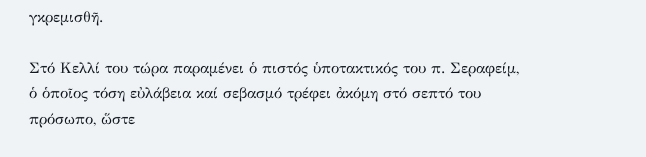γκρεμισθῆ.

Στό Κελλί του τώρα παραμένει ὁ πιστός ὑποτακτικός του π. Σεραφείμ, ὁ ὁποῖος τόση εὐλάβεια καί σεβασμό τρέφει ἀκόμη στό σεπτό του πρόσωπο, ὥστε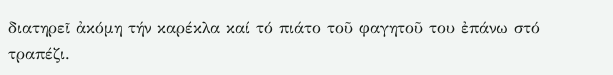διατηρεῖ ἀκόμη τήν καρέκλα καί τό πιάτο τοῦ φαγητοῦ του ἐπάνω στό τραπέζι.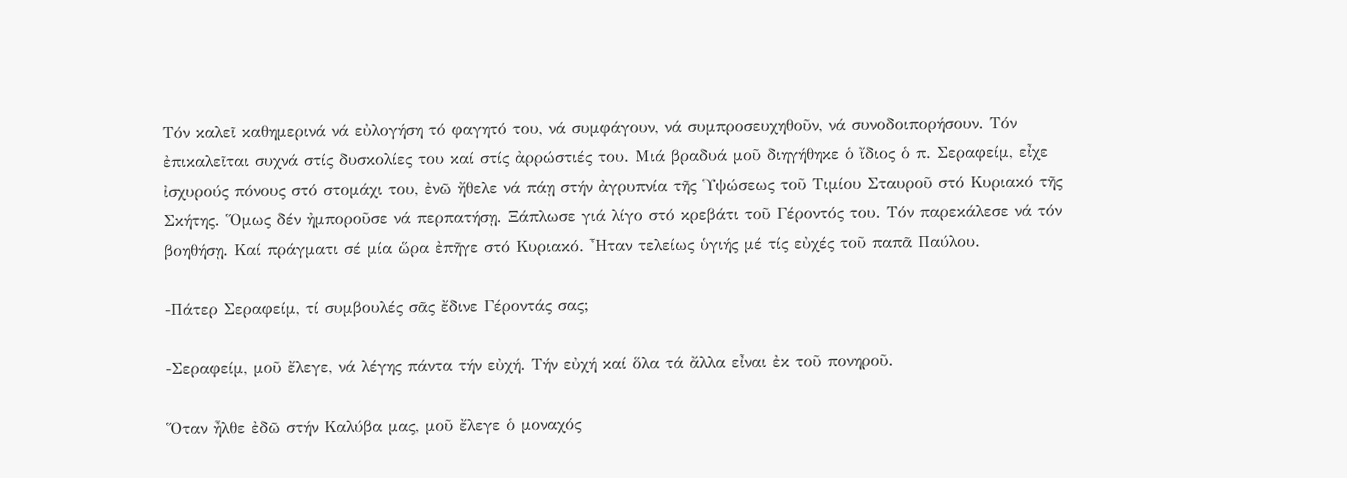Τόν καλεῖ καθημερινά νά εὐλογήση τό φαγητό του, νά συμφάγουν, νά συμπροσευχηθοῦν, νά συνοδοιπορήσουν. Τόν ἐπικαλεῖται συχνά στίς δυσκολίες του καί στίς ἀρρώστιές του. Μιά βραδυά μοῦ διηγήθηκε ὁ ἴδιος ὁ π. Σεραφείμ, εἶχε ἰσχυρούς πόνους στό στομάχι του, ἐνῶ ἤθελε νά πάῃ στήν ἀγρυπνία τῆς ῾Υψώσεως τοῦ Τιμίου Σταυροῦ στό Κυριακό τῆς Σκήτης. Ὅμως δέν ἠμποροῦσε νά περπατήσῃ. Ξάπλωσε γιά λίγο στό κρεβάτι τοῦ Γέροντός του. Τόν παρεκάλεσε νά τόν βοηθήσῃ. Καί πράγματι σέ μία ὥρα ἐπῆγε στό Κυριακό. ῏Ηταν τελείως ὑγιής μέ τίς εὐχές τοῦ παπᾶ Παύλου.

-Πάτερ Σεραφείμ, τί συμβουλές σᾶς ἔδινε Γέροντάς σας;

-Σεραφείμ, μοῦ ἔλεγε, νά λέγης πάντα τήν εὐχή. Τήν εὐχή καί ὅλα τά ἄλλα εἶναι ἐκ τοῦ πονηροῦ.

Ὅταν ἦλθε ἐδῶ στήν Καλύβα μας, μοῦ ἔλεγε ὁ μοναχός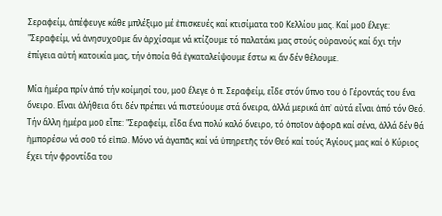Σεραφείμ, ἀπέφευγε κάθε μπλέξιμο μέ ἐπισκευές καί κτισίματα τοῦ Κελλίου μας. Καί μοῦ ἔλεγε: "Σεραφείμ, νά ἀνησυχοῦμε ἄν ἀρχίσαμε νά κτίζουμε τό παλατάκι μας στούς οὐρανούς καί ὄχι τήν ἐπίγεια αὐτή κατοικία μας, τήν ὁποία θά ἐγκαταλείψουμε ἔστω κι ἄν δέν θέλουμε.

Μία ἡμέρα πρίν ἀπό τήν κοίμησί του, μοῦ ἔλεγε ὁ π. Σεραφείμ, εἶδε στόν ὕπνο του ὁ Γέροντάς του ἕνα ὄνειρο. Εἶναι ἀλήθεια ὅτι δέν πρέπει νά πιστεύουμε στά ὄνειρα, ἀλλά μερικά ἀπ᾿ αὐτά εἶναι ἀπό τόν Θεό. Τήν ἄλλη ἡμέρα μοῦ εἶπε: "Σεραφείμ, εἶδα ἕνα πολύ καλό ὄνειρο, τό ὁποῖον ἀφορᾶ καί σένα, ἀλλά δέν θά ἠμπορέσω νά σοῦ τό εἰπῶ. Μόνο νά ἀγαπᾶς καί νά ὑπηρετῆς τόν Θεό καί τούς Ἁγίους μας καί ὁ Κύριος ἔχει τήν φροντίδα του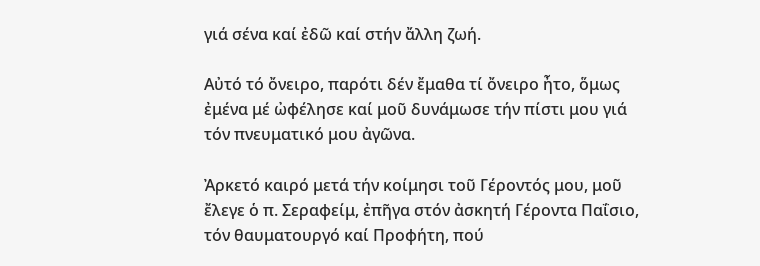γιά σένα καί ἐδῶ καί στήν ἄλλη ζωή.

Αὐτό τό ὄνειρο, παρότι δέν ἔμαθα τί ὄνειρο ἦτο, ὅμως ἐμένα μέ ὠφέλησε καί μοῦ δυνάμωσε τήν πίστι μου γιά τόν πνευματικό μου ἀγῶνα.

Ἀρκετό καιρό μετά τήν κοίμησι τοῦ Γέροντός μου, μοῦ ἔλεγε ὁ π. Σεραφείμ, ἐπῆγα στόν ἀσκητή Γέροντα Παΐσιο, τόν θαυματουργό καί Προφήτη, πού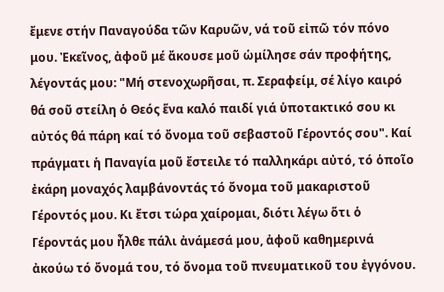ἔμενε στήν Παναγούδα τῶν Καρυῶν, νά τοῦ εἰπῶ τόν πόνο μου. Ἐκεῖνος, ἀφοῦ μέ ἄκουσε μοῦ ὡμίλησε σάν προφήτης, λέγοντάς μου: "Μή στενοχωρῆσαι, π. Σεραφείμ, σέ λίγο καιρό θά σοῦ στείλη ὁ Θεός ἕνα καλό παιδί γιά ὑποτακτικό σου κι αὐτός θά πάρη καί τό ὄνομα τοῦ σεβαστοῦ Γέροντός σου". Καί πράγματι ἡ Παναγία μοῦ ἔστειλε τό παλληκάρι αὐτό, τό ὁποῖο ἐκάρη μοναχός λαμβάνοντάς τό ὄνομα τοῦ μακαριστοῦ Γέροντός μου. Κι ἔτσι τώρα χαίρομαι, διότι λέγω ὅτι ὁ Γέροντάς μου ἦλθε πάλι ἀνάμεσά μου, ἀφοῦ καθημερινά ἀκούω τό ὄνομά του, τό ὄνομα τοῦ πνευματικοῦ του ἐγγόνου.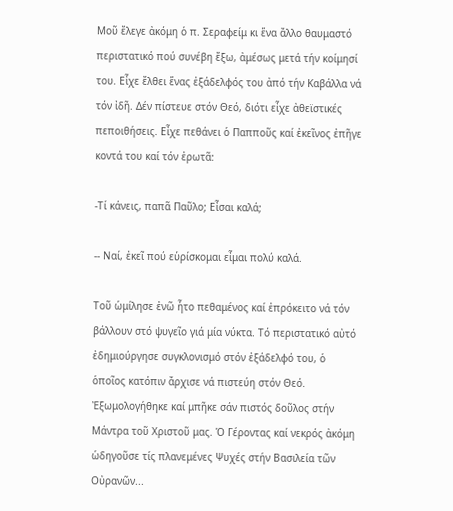Μοῦ ἔλεγε ἀκόμη ὁ π. Σεραφείμ κι ἕνα ἄλλο θαυμαστό περιστατικό πού συνέβη ἔξω, ἀμέσως μετά τήν κοίμησί του. Εἶχε ἔλθει ἕνας ἐξάδελφός του ἀπό τήν Καβάλλα νά τόν ἰδῆ. Δέν πίστευε στόν Θεό, διότι εἶχε ἀθεϊστικές πεποιθήσεις. Εἶχε πεθάνει ὁ Παπποῦς καί ἐκεῖνος ἐπῆγε κοντά του καί τόν ἐρωτᾶ:

-Τί κάνεις, παπᾶ Παῦλο; Εἶσαι καλά;

-- Ναί, ἐκεῖ πού εὑρίσκομαι εἶμαι πολύ καλά.

Τοῦ ὡμίλησε ἐνῶ ἦτο πεθαμένος καί ἐπρόκειτο νά τόν βάλλουν στό ψυγεῖο γιά μία νύκτα. Τό περιστατικό αὐτό ἐδημιούργησε συγκλονισμό στόν ἐξάδελφό του, ὁ ὁποῖος κατόπιν ἄρχισε νά πιστεύη στόν Θεό. Ἐξωμολογήθηκε καί μπῆκε σάν πιστός δοῦλος στήν Μάντρα τοῦ Χριστοῦ μας. Ὁ Γέροντας καί νεκρός ἀκόμη ὡδηγοῦσε τίς πλανεμένες Ψυχές στήν Βασιλεία τῶν Οὐρανῶν...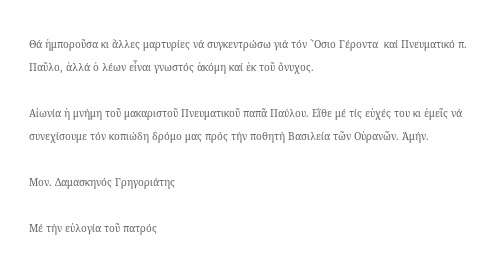Θά ἠμποροῦσα κι ἄλλες μαρτυρίες νά συγκεντρώσω γιά τόν ῞Οσιο Γέροντα  καί Πνευματικό π. Παῦλο, ἀλλά ὁ λέων εἶναι γνωστός ἀκόμη καί ἐκ τοῦ ὄνυχος.

Αἰωνία ἡ μνήμη τοῦ μακαριστοῦ Πνευματικοῦ παπᾶ Παύλου. Εἴθε μέ τίς εὐχές του κι ἐμεῖς νά συνεχίσουμε τόν κοπιώδη δρόμο μας πρός τήν ποθητή Βασιλεία τῶν Οὐρανῶν. Ἀμήν.

Μον. Δαμασκηνός Γρηγοριάτης

Μέ τήν εὐλογία τοῦ πατρός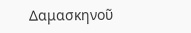Δαμασκηνοῦ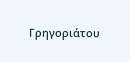Γρηγοριάτου